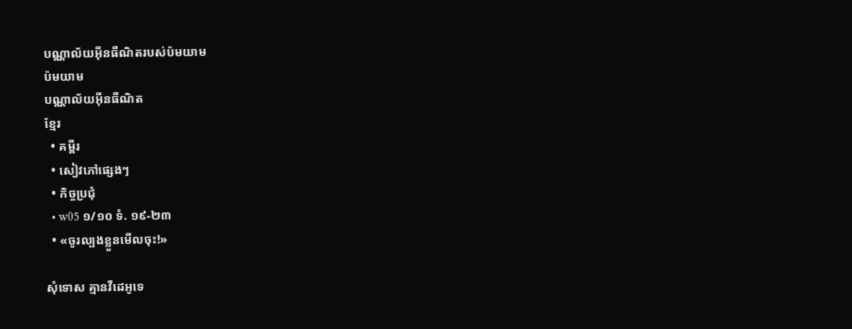បណ្ណាល័យអ៊ីនធឺណិតរបស់ប៉មយាម
ប៉មយាម
បណ្ណាល័យអ៊ីនធឺណិត
ខ្មែរ
  • គម្ពីរ
  • សៀវភៅផ្សេងៗ
  • កិច្ចប្រជុំ
  • w05 ១/១០ ទំ. ១៩-២៣
  • «ចូរល្បងខ្លួនមើលចុះ!»

សុំទោស គ្មានវីដេអូទេ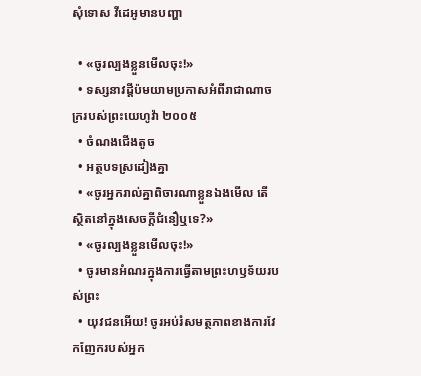សុំទោស វីដេអូមានបញ្ហា

  • «ចូរល្បងខ្លួនមើលចុះ!»
  • ទស្សនាវដ្ដីប៉មយាមប្រកាសអំពីរាជាណាចក្ររបស់ព្រះយេហូវ៉ា ២០០៥
  • ចំណងជើងតូច
  • អត្ថបទស្រដៀងគ្នា
  • «ចូរអ្នករាល់គ្នាពិចារណាខ្លួនឯងមើល តើស្ថិតនៅក្នុងសេចក្ដីជំនឿឬទេ?»
  • «ចូរល្បងខ្លួនមើលចុះ!»
  • ចូរមានអំណរក្នុងការធ្វើតាមព្រះហឫទ័យរបស់ព្រះ
  • យុវជនអើយ! ចូរអប់រំសមត្ថភាពខាងការវែកញែករបស់អ្នក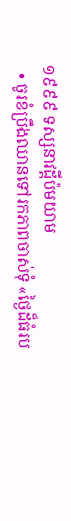១៩៩៩ ទស្សនាវដ្ដីប៉មយាម
  • ចូរខំប្រឹងឈានទៅរកភាពចាស់ទុំ «ថ្ងៃដ៏ធំរប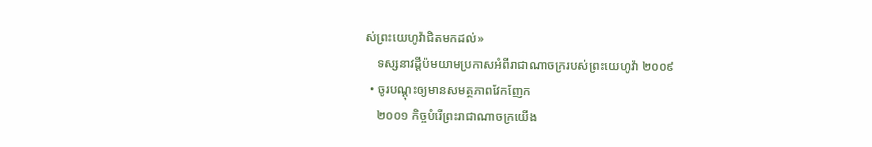ស់ព្រះយេហូវ៉ាជិតមកដល់»
    ទស្សនាវដ្ដីប៉មយាមប្រកាសអំពីរាជាណាចក្ររបស់ព្រះយេហូវ៉ា ២០០៩
  • ចូរបណ្ដុះឲ្យមានសមត្ថភាពវែកញែក
    ២០០១ កិច្ចបំរើព្រះរាជាណាចក្រយើង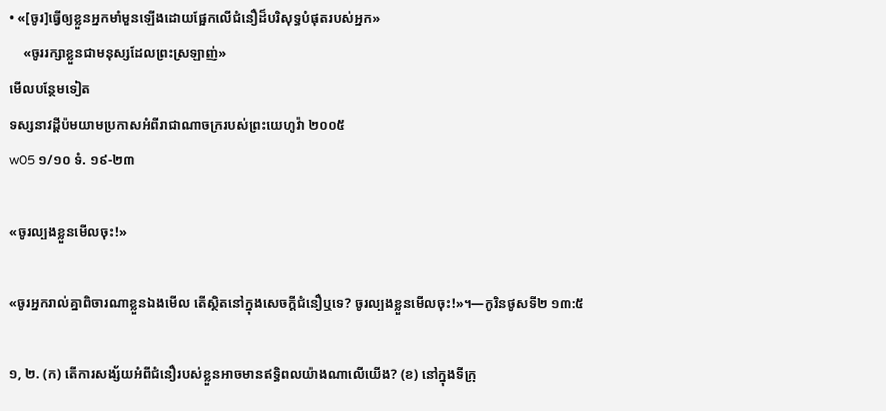• «[ចូរ]ធ្វើឲ្យខ្លួនអ្នកមាំមួនឡើងដោយផ្អែកលើជំនឿដ៏បរិសុទ្ធបំផុតរបស់អ្នក»
    «ចូររក្សាខ្លួនជាមនុស្សដែលព្រះស្រឡាញ់»
មើលបន្ថែមទៀត
ទស្សនាវដ្ដីប៉មយាមប្រកាសអំពីរាជាណាចក្ររបស់ព្រះយេហូវ៉ា ២០០៥
w05 ១/១០ ទំ. ១៩-២៣

«ចូរល្បងខ្លួនមើលចុះ!»

«ចូរអ្នករាល់គ្នាពិចារណាខ្លួនឯងមើល តើស្ថិតនៅក្នុងសេចក្ដីជំនឿឬទេ? ចូរល្បងខ្លួនមើលចុះ!»។—កូរិនថូសទី២ ១៣:៥

១, ២. (ក) តើការសង្ស័យអំពីជំនឿរបស់ខ្លួនអាចមានឥទ្ធិពលយ៉ាងណាលើយើង? (ខ) នៅក្នុងទីក្រុ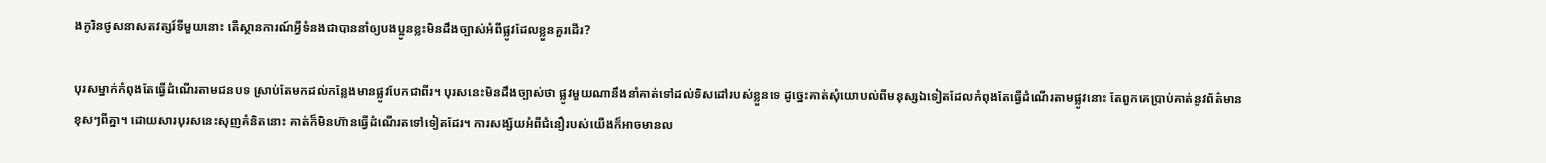ងកូរិនថូសនាសតវត្សរ៍ទីមួយនោះ តើស្ថានការណ៍អ្វីទំនងជាបាននាំឲ្យបងប្អូនខ្លះមិនដឹងច្បាស់អំពីផ្លូវដែលខ្លួនគួរដើរ?

បុរសម្នាក់កំពុងតែធ្វើដំណើរតាមជនបទ ស្រាប់តែមកដល់កន្លែងមានផ្លូវបែកជាពីរ។ បុរសនេះមិនដឹងច្បាស់ថា ផ្លូវមួយណានឹងនាំគាត់ទៅដល់ទិសដៅរបស់ខ្លួនទេ ដូច្នេះគាត់សុំយោបល់ពីមនុស្សឯទៀតដែលកំពុងតែធ្វើដំណើរតាមផ្លូវនោះ តែពួកគេប្រាប់គាត់នូវព័ត៌មានខុសៗពីគ្នា។ ដោយសារបុរសនេះសុញគំនិតនោះ គាត់ក៏មិនហ៊ានធ្វើដំណើរតទៅទៀតដែរ។ ការសង្ស័យអំពីជំនឿរបស់យើងក៏អាចមានល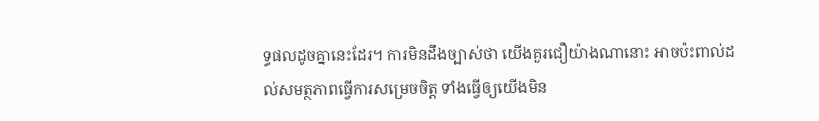ទ្ធផលដូចគ្នានេះដែរ។ ការមិនដឹងច្បាស់ថា យើងគួរជឿយ៉ាងណានោះ អាចប៉ះពាល់ដល់សមត្ថភាពធ្វើការសម្រេចចិត្ត ទាំងធ្វើឲ្យយើងមិន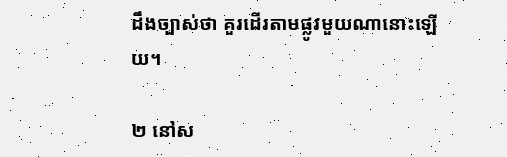ដឹងច្បាស់ថា គួរដើរតាមផ្លូវមួយណានោះឡើយ។

២ នៅស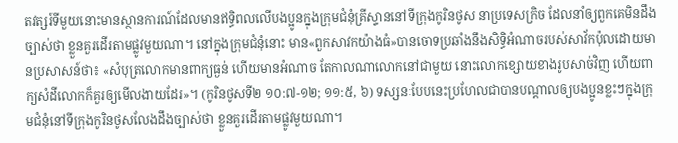តវត្សរ៍ទីមួយនោះមានស្ថានការណ៍ដែលមានឥទ្ធិពលលើបងប្អូនក្នុងក្រុមជំនុំគ្រីស្ទាននៅទីក្រុងកូរិនថូស នាប្រទេសក្រិច ដែលនាំឲ្យពួកគេមិនដឹងច្បាស់ថា ខ្លួនគួរដើរតាមផ្លូវមួយណា។ នៅក្នុងក្រុមជំនុំនោះ មាន«ពួកសាវកយ៉ាងធំ»បានចោទប្រឆាំងនឹងសិទ្ធិអំណាចរបស់សាវ័កប៉ុលដោយមានប្រសាសន៍ថា៖ «សំបុត្រលោកមានពាក្យធ្ងន់ ហើយមានអំណាច តែកាលណាលោកនៅជាមួយ នោះលោកខ្សោយខាងរូបសាច់វិញ ហើយពាក្យសំដីលោកក៏គួរឲ្យមើលងាយដែរ»។ (កូរិនថូសទី២ ១០:៧-១២; ១១:៥, ៦) ទស្សនៈបែបនេះប្រហែលជាបានបណ្ដាលឲ្យបងប្អូនខ្លះៗក្នុងក្រុមជំនុំនៅទីក្រុងកូរិនថូសលែងដឹងច្បាស់ថា ខ្លួនគួរដើរតាមផ្លូវមួយណា។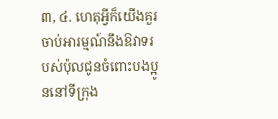៣, ៤. ហេតុអ្វីក៏យើងគួរចាប់អារម្មណ៍នឹងឱវាទរបស់ប៉ុលជូនចំពោះបងប្អូននៅទីក្រុង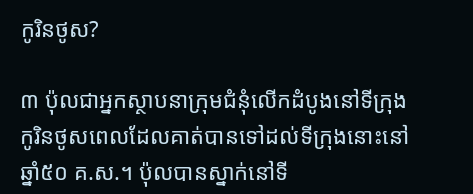កូរិនថូស?

៣ ប៉ុលជាអ្នកស្ថាបនាក្រុមជំនុំលើកដំបូងនៅទីក្រុងកូរិនថូសពេលដែលគាត់បានទៅដល់ទីក្រុងនោះនៅឆ្នាំ៥០ គ.ស.។ ប៉ុលបានស្នាក់នៅទី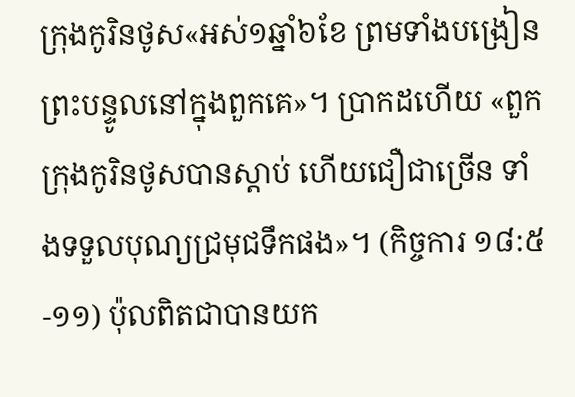ក្រុងកូរិនថូស«អស់១ឆ្នាំ៦ខែ ព្រមទាំងបង្រៀនព្រះបន្ទូលនៅក្នុងពួកគេ»។ ប្រាកដហើយ «ពួកក្រុងកូរិនថូសបានស្ដាប់ ហើយជឿជាច្រើន ទាំងទទួលបុណ្យជ្រមុជទឹកផង»។ (កិច្ចការ ១៨:៥-១១) ប៉ុលពិតជាបានយក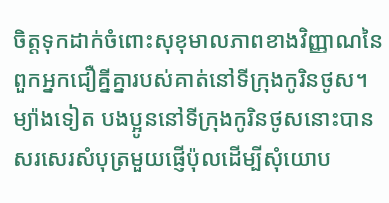ចិត្តទុកដាក់ចំពោះសុខុមាលភាពខាងវិញ្ញាណនៃពួកអ្នកជឿគ្នីគ្នារបស់គាត់នៅទីក្រុងកូរិនថូស។ ម្យ៉ាងទៀត បងប្អូននៅទីក្រុងកូរិនថូសនោះបានសរសេរសំបុត្រមួយផ្ញើប៉ុលដើម្បីសុំយោប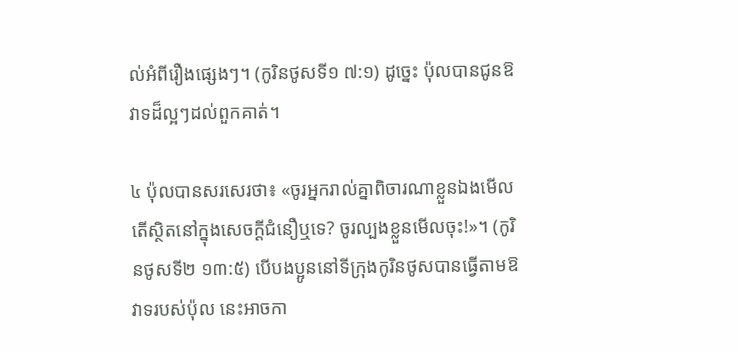ល់អំពីរឿងផ្សេងៗ។ (កូរិនថូសទី១ ៧:១) ដូច្នេះ ប៉ុលបានជូនឱវាទដ៏ល្អៗដល់ពួកគាត់។

៤ ប៉ុលបានសរសេរថា៖ «ចូរអ្នករាល់គ្នាពិចារណាខ្លួនឯងមើល តើស្ថិតនៅក្នុងសេចក្ដីជំនឿឬទេ? ចូរល្បងខ្លួនមើលចុះ!»។ (កូរិនថូសទី២ ១៣:៥) បើបងប្អូននៅទីក្រុងកូរិនថូសបានធ្វើតាមឱវាទរបស់ប៉ុល នេះអាចកា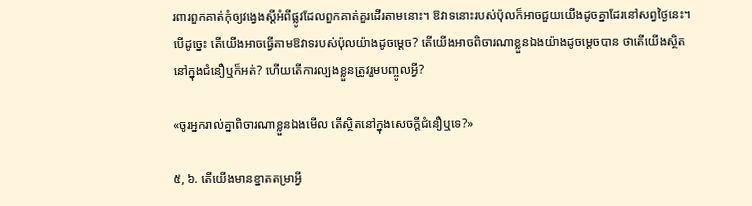រពារពួកគាត់កុំឲ្យវង្វេងស្តីអំពីផ្លូវដែលពួកគាត់គួរដើរតាមនោះ។ ឱវាទនោះរបស់ប៉ុលក៏អាចជួយយើងដូចគ្នាដែរនៅសព្វថ្ងៃនេះ។ បើដូច្នេះ តើយើងអាចធ្វើតាមឱវាទរបស់ប៉ុលយ៉ាងដូចម្ដេច? តើយើងអាចពិចារណាខ្លួនឯងយ៉ាងដូចម្ដេចបាន ថាតើយើងស្ថិតនៅក្នុងជំនឿឬក៏អត់? ហើយតើការល្បងខ្លួនត្រូវរួមបញ្ចូលអ្វី?

«ចូរអ្នករាល់គ្នាពិចារណាខ្លួនឯងមើល តើស្ថិតនៅក្នុងសេចក្ដីជំនឿឬទេ?»

៥, ៦. តើយើងមានខ្នាតតម្រាអ្វី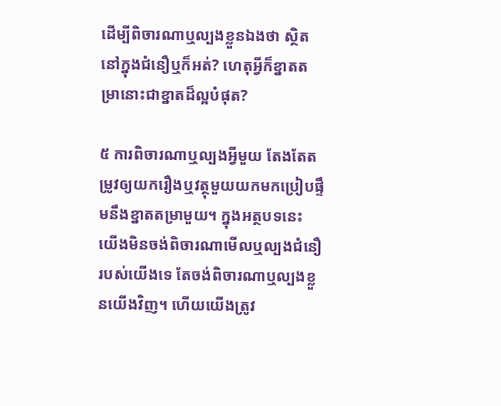ដើម្បីពិចារណាឬល្បងខ្លួនឯងថា ស្ថិតនៅក្នុងជំនឿឬក៏អត់? ហេតុអ្វីក៏ខ្នាតតម្រានោះជាខ្នាតដ៏ល្អបំផុត?

៥ ការពិចារណាឬល្បងអ្វីមួយ តែងតែតម្រូវឲ្យយករឿងឬវត្ថុមួយយកមកប្រៀបផ្ទឹមនឹងខ្នាតតម្រាមួយ។ ក្នុងអត្ថបទនេះ យើងមិនចង់ពិចារណាមើលឬល្បងជំនឿរបស់យើងទេ តែចង់ពិចារណាឬល្បងខ្លួនយើងវិញ។ ហើយយើងត្រូវ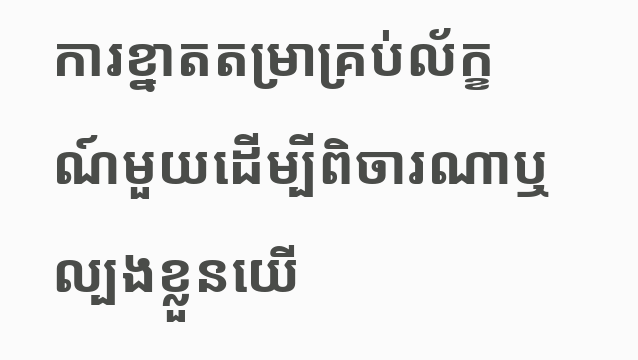ការខ្នាតតម្រាគ្រប់ល័ក្ខណ៍មួយដើម្បីពិចារណាឬល្បងខ្លួនយើ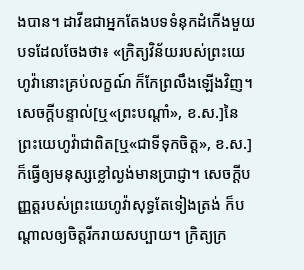ងបាន។ ដាវីឌជាអ្នកតែងបទទំនុកដំកើងមួយបទដែលចែងថា៖ «ក្រិត្យវិន័យរបស់ព្រះយេហូវ៉ានោះគ្រប់លក្ខណ៍ ក៏កែព្រលឹងឡើងវិញ។ សេចក្ដីបន្ទាល់[ឬ«ព្រះបណ្ដាំ», ខ.ស.]នៃព្រះយេហូវ៉ាជាពិត[ឬ«ជាទីទុកចិត្ត», ខ.ស.] ក៏ធ្វើឲ្យមនុស្សខ្លៅល្ងង់មានប្រាជ្ញា។ សេចក្ដីបញ្ញត្តរបស់ព្រះយេហូវ៉ាសុទ្ធតែទៀងត្រង់ ក៏បណ្ដាលឲ្យចិត្តរីករាយសប្បាយ។ ក្រិត្យក្រ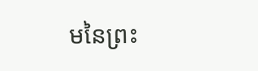មនៃព្រះ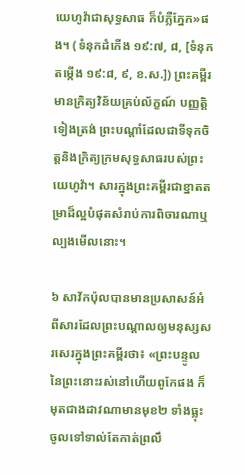យេហូវ៉ាជាសុទ្ធសាធ ក៏បំភ្លឺភ្នែក»ផង។ (ទំនុកដំកើង ១៩:៧, ៨, [ទំនុកតម្កើង ១៩:៨, ៩, ខ.ស.]) ព្រះគម្ពីរមានក្រិត្យវិន័យគ្រប់ល័ក្ខណ៍ បញ្ញត្ដិទៀងត្រង់ ព្រះបណ្ដាំដែលជាទីទុកចិត្តនិងក្រិត្យក្រមសុទ្ធសាធរបស់ព្រះយេហូវ៉ា។ សារក្នុងព្រះគម្ពីរជាខ្នាតតម្រាដ៏ល្អបំផុតសំរាប់ការពិចារណាឬល្បងមើលនោះ។

៦ សាវ័កប៉ុលបានមានប្រសាសន៍អំពីសារដែលព្រះបណ្ដាលឲ្យមនុស្សសរសេរក្នុងព្រះគម្ពីរថា៖ «ព្រះបន្ទូលនៃព្រះនោះរស់នៅហើយពូកែផង ក៏មុតជាងដាវណាមានមុខ២ ទាំងធ្លុះចូលទៅទាល់តែកាត់ព្រលឹ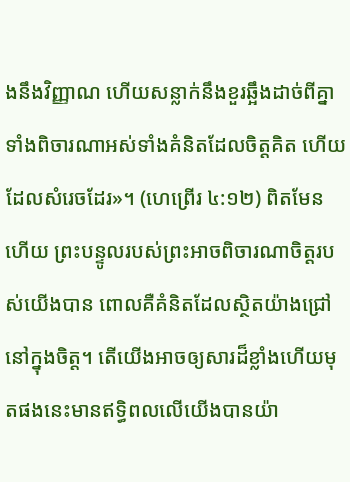ងនឹងវិញ្ញាណ ហើយសន្លាក់នឹងខួរឆ្អឹងដាច់ពីគ្នា ទាំងពិចារណាអស់ទាំងគំនិតដែលចិត្តគិត ហើយដែលសំរេចដែរ»។ (ហេព្រើរ ៤:១២) ពិតមែនហើយ ព្រះបន្ទូលរបស់ព្រះអាចពិចារណាចិត្តរបស់យើងបាន ពោលគឺគំនិតដែលស្ថិតយ៉ាងជ្រៅនៅក្នុងចិត្ត។ តើយើងអាចឲ្យសារដ៏ខ្លាំងហើយមុតផងនេះមានឥទ្ធិពលលើយើងបានយ៉ា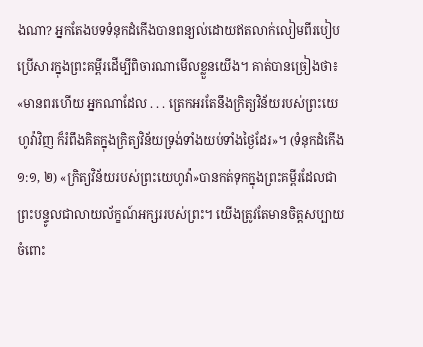ងណា? អ្នកតែងបទទំនុកដំកើងបានពន្យល់ដោយឥតលាក់លៀមពីរបៀបប្រើសារក្នុងព្រះគម្ពីរដើម្បីពិចារណាមើលខ្លួនយើង។ គាត់បានច្រៀងថា៖ «មានពរហើយ អ្នកណាដែល . . . ត្រេកអរតែនឹងក្រិត្យវិន័យរបស់ព្រះយេហូវ៉ាវិញ ក៏រំពឹងគិតក្នុងក្រិត្យវិន័យទ្រង់ទាំងយប់ទាំងថ្ងៃដែរ»។ (ទំនុកដំកើង ១:១, ២) «ក្រិត្យវិន័យរបស់ព្រះយេហូវ៉ា»បានកត់ទុកក្នុងព្រះគម្ពីរដែលជាព្រះបន្ទូលជាលាយល័ក្ខណ៍អក្សររបស់ព្រះ។ យើងត្រូវតែមានចិត្តសប្បាយចំពោះ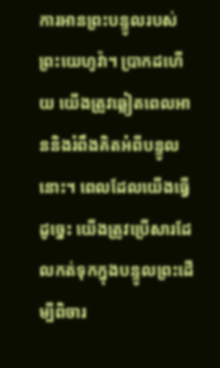ការអានព្រះបន្ទូលរបស់ព្រះយេហូវ៉ា។ ប្រាកដហើយ យើងត្រូវឆ្លៀតពេលអាននិងរំពឹងគិតអំពីបន្ទូលនោះ។ ពេលដែលយើងធ្វើដូច្នេះ យើងត្រូវប្រើសារដែលកត់ទុកក្នុងបន្ទូលព្រះដើម្បីពិចារ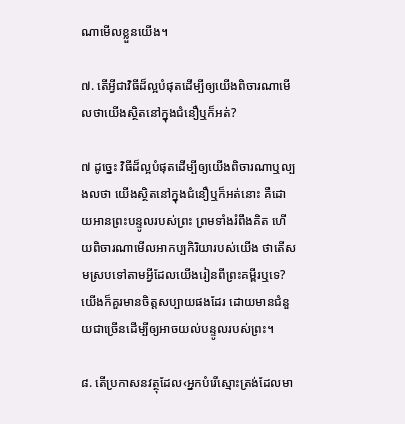ណាមើលខ្លួនយើង។

៧. តើអ្វីជាវិធីដ៏ល្អបំផុតដើម្បីឲ្យយើងពិចារណាមើលថាយើងស្ថិតនៅក្នុងជំនឿឬក៏អត់?

៧ ដូច្នេះ វិធីដ៏ល្អបំផុតដើម្បីឲ្យយើងពិចារណាឬល្បងលថា យើងស្ថិតនៅក្នុងជំនឿឬក៏អត់នោះ គឺដោយអានព្រះបន្ទូលរបស់ព្រះ ព្រមទាំងរំពឹងគិត ហើយពិចារណាមើលអាកប្បកិរិយារបស់យើង ថាតើសមស្របទៅតាមអ្វីដែលយើងរៀនពីព្រះគម្ពីរឬទេ? យើងក៏គួរមានចិត្តសប្បាយផងដែរ ដោយមានជំនួយជាច្រើនដើម្បីឲ្យអាចយល់បន្ទូលរបស់ព្រះ។

៨. តើប្រកាសនវត្ថុដែល‹អ្នកបំរើស្មោះត្រង់ដែលមា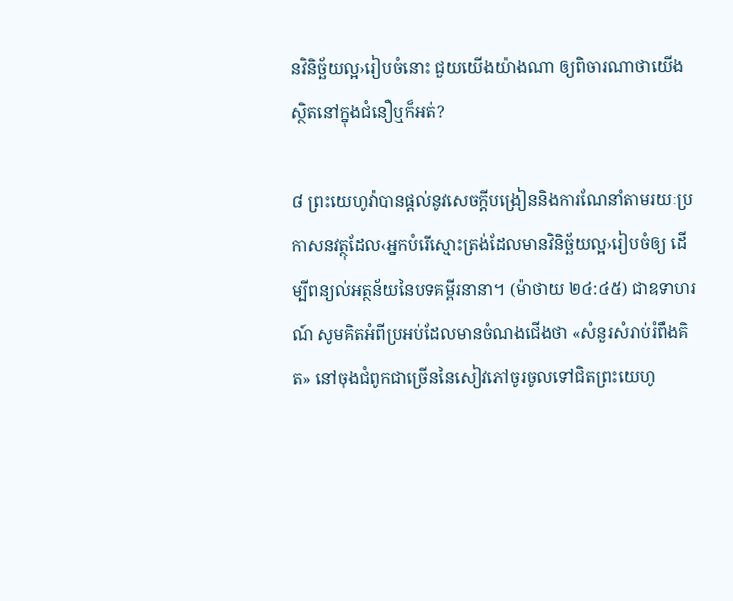នវិនិច្ឆ័យល្អ›រៀបចំនោះ ជួយយើងយ៉ាងណា ឲ្យពិចារណាថាយើងស្ថិតនៅក្នុងជំនឿឬក៏អត់?

៨ ព្រះយេហូវ៉ាបានផ្ដល់នូវសេចក្ដីបង្រៀននិងការណែនាំតាមរយៈប្រកាសនវត្ថុដែល‹អ្នកបំរើស្មោះត្រង់ដែលមានវិនិច្ឆ័យល្អ›រៀបចំឲ្យ ដើម្បីពន្យល់អត្ថន័យនៃបទគម្ពីរនានា។ (ម៉ាថាយ ២៤:៤៥) ជាឧទាហរណ៍ សូមគិតអំពីប្រអប់ដែលមានចំណងជើងថា «សំនួរសំរាប់រំពឹងគិត» នៅចុងជំពូកជាច្រើននៃសៀវភៅចូរចូលទៅជិតព្រះយេហូ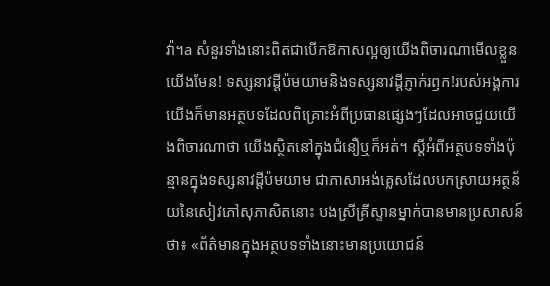វ៉ា។a សំនួរទាំងនោះពិតជាបើកឱកាសល្អឲ្យយើងពិចារណាមើលខ្លួនយើងមែន! ទស្សនាវដ្ដីប៉មយាមនិងទស្សនាវដ្ដីភ្ញាក់រឭក!របស់អង្គការយើងក៏មានអត្ថបទដែលពិគ្រោះអំពីប្រធានផ្សេងៗដែលអាចជួយយើងពិចារណាថា យើងស្ថិតនៅក្នុងជំនឿឬក៏អត់។ ស្តីអំពីអត្ថបទទាំងប៉ុន្មានក្នុងទស្សនាវដ្ដីប៉មយាម ជាភាសាអង់គ្លេសដែលបកស្រាយអត្ថន័យនៃសៀវភៅសុភាសិតនោះ បងស្រីគ្រីស្ទានម្នាក់បានមានប្រសាសន៍ថា៖ «ព័ត៌មានក្នុងអត្ថបទទាំងនោះមានប្រយោជន៍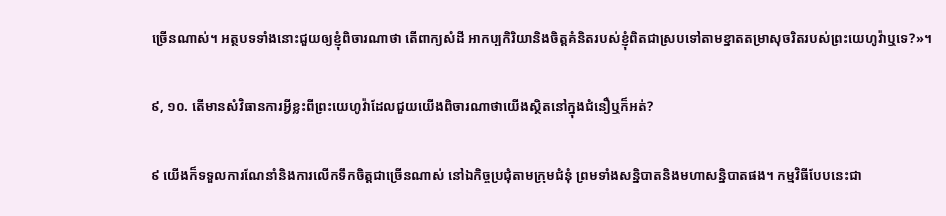ច្រើនណាស់។ អត្ថបទទាំងនោះជួយឲ្យខ្ញុំពិចារណាថា តើពាក្យសំដី អាកប្បកិរិយានិងចិត្តគំនិតរបស់ខ្ញុំពិតជាស្របទៅតាមខ្នាតតម្រាសុចរិតរបស់ព្រះយេហូវ៉ាឬទេ?»។

៩, ១០. តើមានសំវិធានការអ្វីខ្លះពីព្រះយេហូវ៉ាដែលជួយយើងពិចារណាថាយើងស្ថិតនៅក្នុងជំនឿឬក៏អត់?

៩ យើងក៏ទទួលការណែនាំនិងការលើកទឹកចិត្តជាច្រើនណាស់ នៅឯកិច្ចប្រជុំតាមក្រុមជំនុំ ព្រមទាំងសន្និបាតនិងមហាសន្និបាតផង។ កម្មវិធីបែបនេះជា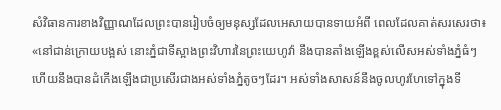សំវិធានការខាងវិញ្ញាណដែលព្រះបានរៀបចំឲ្យមនុស្សដែលអេសាយបានទាយអំពី ពេលដែលគាត់សរសេរថា៖ «នៅជាន់ក្រោយបង្អស់ នោះភ្នំជាទីស្អាងព្រះវិហារនៃព្រះយេហូវ៉ា នឹងបានតាំងឡើងខ្ពស់លើសអស់ទាំងភ្នំធំៗ ហើយនឹងបានដំកើងឡើងជាប្រសើរជាងអស់ទាំងភ្នំតូចៗដែរ។ អស់ទាំងសាសន៍នឹងចូលហូរហែទៅក្នុងទី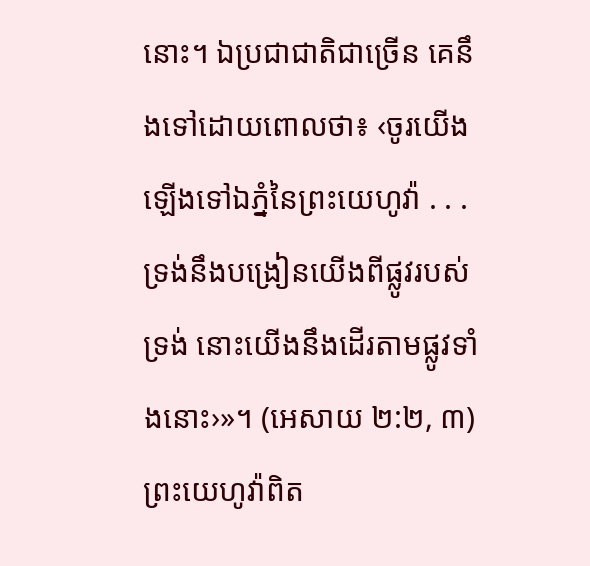នោះ។ ឯប្រជាជាតិជាច្រើន គេនឹងទៅដោយពោលថា៖ ‹ចូរយើងឡើងទៅឯភ្នំនៃព្រះយេហូវ៉ា . . . ទ្រង់នឹងបង្រៀនយើងពីផ្លូវរបស់ទ្រង់ នោះយើងនឹងដើរតាមផ្លូវទាំងនោះ›»។ (អេសាយ ២:២, ៣) ព្រះយេហូវ៉ាពិត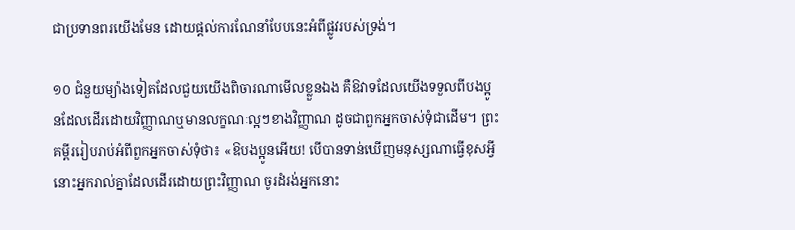ជាប្រទានពរយើងមែន ដោយផ្ដល់ការណែនាំបែបនេះអំពីផ្លូវរបស់ទ្រង់។

១០ ជំនួយម្យ៉ាងទៀតដែលជួយយើងពិចារណាមើលខ្លួនឯង គឺឱវាទដែលយើងទទួលពីបងប្អូនដែលដើរដោយវិញ្ញាណឬមានលក្ខណៈល្អៗខាងវិញ្ញាណ ដូចជាពួកអ្នកចាស់ទុំជាដើម។ ព្រះគម្ពីររៀបរាប់អំពីពួកអ្នកចាស់ទុំថា៖ «ឱបងប្អូនអើយ! បើបានទាន់ឃើញមនុស្សណាធ្វើខុសអ្វី នោះអ្នករាល់គ្នាដែលដើរដោយព្រះវិញ្ញាណ ចូរដំរង់អ្នកនោះ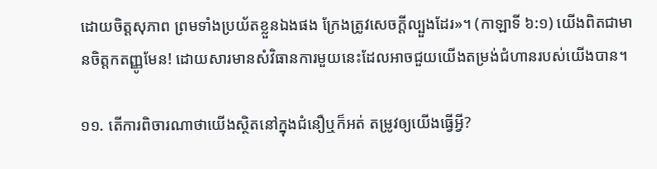ដោយចិត្តសុភាព ព្រមទាំងប្រយ័តខ្លួនឯងផង ក្រែងត្រូវសេចក្ដីល្បួងដែរ»។ (កាឡាទី ៦:១) យើងពិតជាមានចិត្តកតញ្ញូមែន! ដោយសារមានសំវិធានការមួយនេះដែលអាចជួយយើងតម្រង់ជំហានរបស់យើងបាន។

១១. តើការពិចារណាថាយើងស្ថិតនៅក្នុងជំនឿឬក៏អត់ តម្រូវឲ្យយើងធ្វើអ្វី?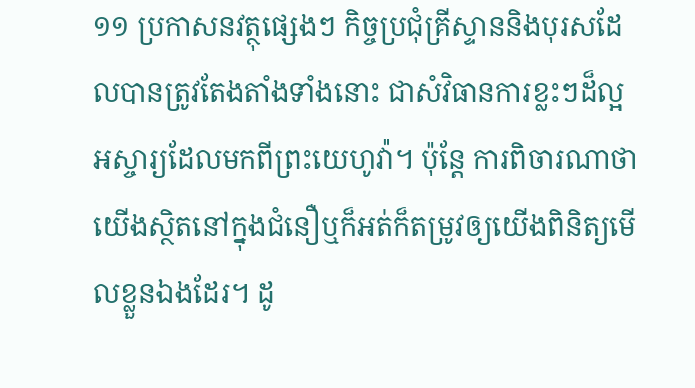១១ ប្រកាសនវត្ថុផ្សេងៗ កិច្ចប្រជុំគ្រីស្ទាននិងបុរសដែលបានត្រូវតែងតាំងទាំងនោះ ជាសំវិធានការខ្លះៗដ៏ល្អអស្ចារ្យដែលមកពីព្រះយេហូវ៉ា។ ប៉ុន្តែ ការពិចារណាថាយើងស្ថិតនៅក្នុងជំនឿឬក៏អត់ក៏តម្រូវឲ្យយើងពិនិត្យមើលខ្លួនឯងដែរ។ ដូ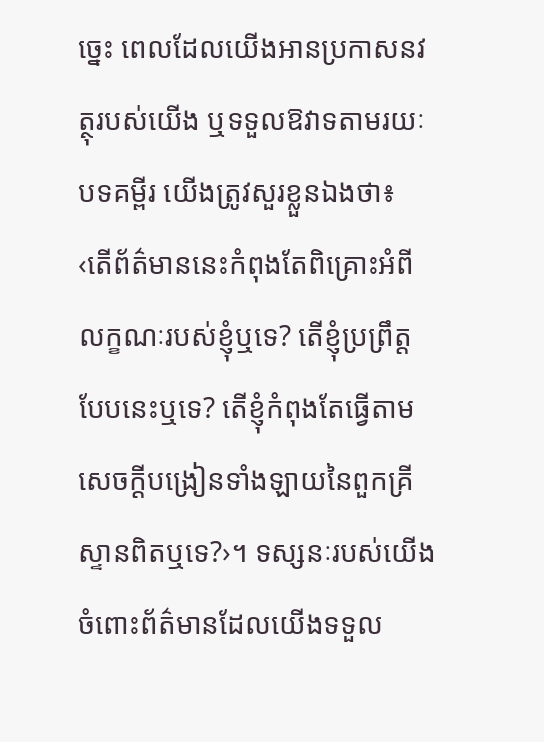ច្នេះ ពេលដែលយើងអានប្រកាសនវត្ថុរបស់យើង ឬទទួលឱវាទតាមរយៈបទគម្ពីរ យើងត្រូវសួរខ្លួនឯងថា៖ ‹តើព័ត៌មាននេះកំពុងតែពិគ្រោះអំពីលក្ខណៈរបស់ខ្ញុំឬទេ? តើខ្ញុំប្រព្រឹត្តបែបនេះឬទេ? តើខ្ញុំកំពុងតែធ្វើតាមសេចក្ដីបង្រៀនទាំងឡាយនៃពួកគ្រីស្ទានពិតឬទេ?›។ ទស្សនៈរបស់យើងចំពោះព័ត៌មានដែលយើងទទួល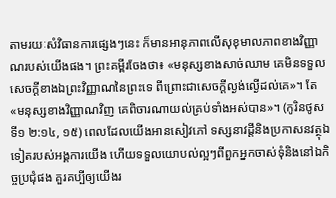តាមរយៈសំវិធានការផ្សេងៗនេះ ក៏មានអានុភាពលើសុខុមាលភាពខាងវិញ្ញាណរបស់យើងផង។ ព្រះគម្ពីរចែងថា៖ «មនុស្សខាងសាច់ឈាម គេមិនទទួលសេចក្ដីខាងឯព្រះវិញ្ញាណនៃព្រះទេ ពីព្រោះជាសេចក្ដីល្ងង់ល្ងើដល់គេ»។ តែ«មនុស្សខាងវិញ្ញាណវិញ គេពិចារណាយល់គ្រប់ទាំងអស់បាន»។ (កូរិនថូសទី១ ២:១៤, ១៥) ពេលដែលយើងអានសៀវភៅ ទស្សនាវដ្ដីនិងប្រកាសនវត្ថុឯទៀតរបស់អង្គការយើង ហើយទទួលយោបល់ល្អៗពីពួកអ្នកចាស់ទុំនិងនៅឯកិច្ចប្រជុំផង គួរគប្បីឲ្យយើងរ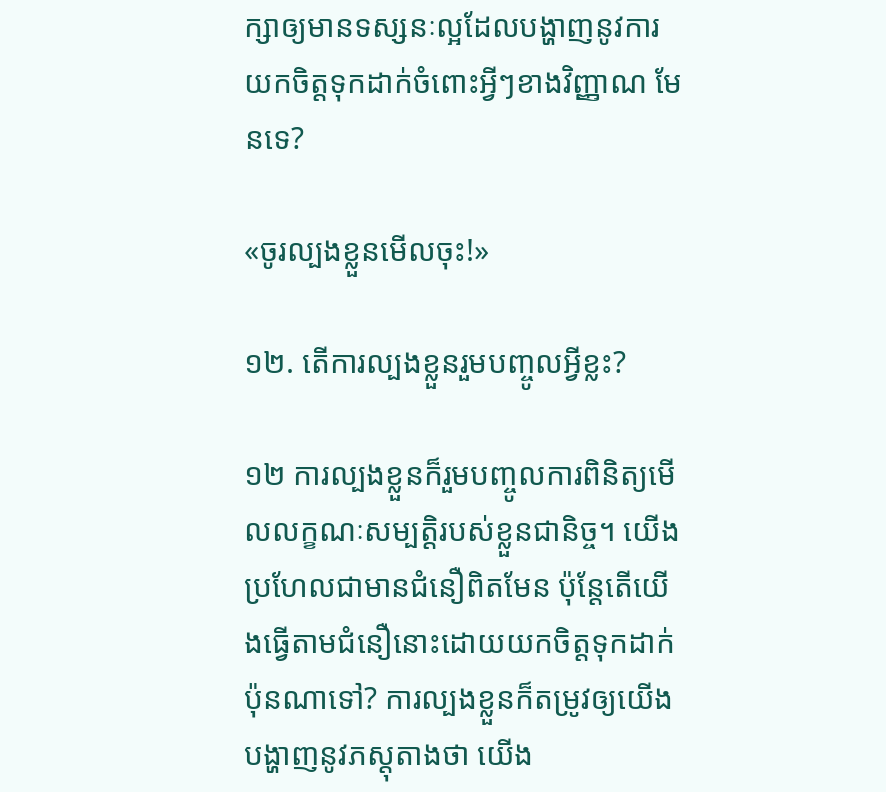ក្សាឲ្យមានទស្សនៈល្អដែលបង្ហាញនូវការយកចិត្តទុកដាក់ចំពោះអ្វីៗខាងវិញ្ញាណ មែនទេ?

«ចូរល្បងខ្លួនមើលចុះ!»

១២. តើការល្បងខ្លួនរួមបញ្ចូលអ្វីខ្លះ?

១២ ការល្បងខ្លួនក៏រួមបញ្ចូលការពិនិត្យមើលលក្ខណៈសម្បត្ដិរបស់ខ្លួនជានិច្ច។ យើងប្រហែលជាមានជំនឿពិតមែន ប៉ុន្តែតើយើងធ្វើតាមជំនឿនោះដោយយកចិត្តទុកដាក់ប៉ុនណាទៅ? ការល្បងខ្លួនក៏តម្រូវឲ្យយើងបង្ហាញនូវភស្តុតាងថា យើង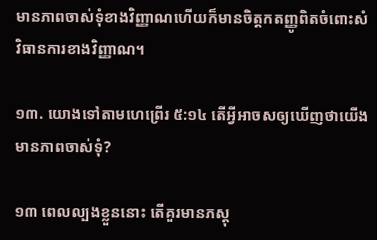មានភាពចាស់ទុំខាងវិញ្ញាណហើយក៏មានចិត្តកតញ្ញូពិតចំពោះសំវិធានការខាងវិញ្ញាណ។

១៣. យោងទៅតាមហេព្រើរ ៥:១៤ តើអ្វីអាចសឲ្យឃើញថាយើងមានភាពចាស់ទុំ?

១៣ ពេលល្បងខ្លួននោះ តើគួរមានភស្តុ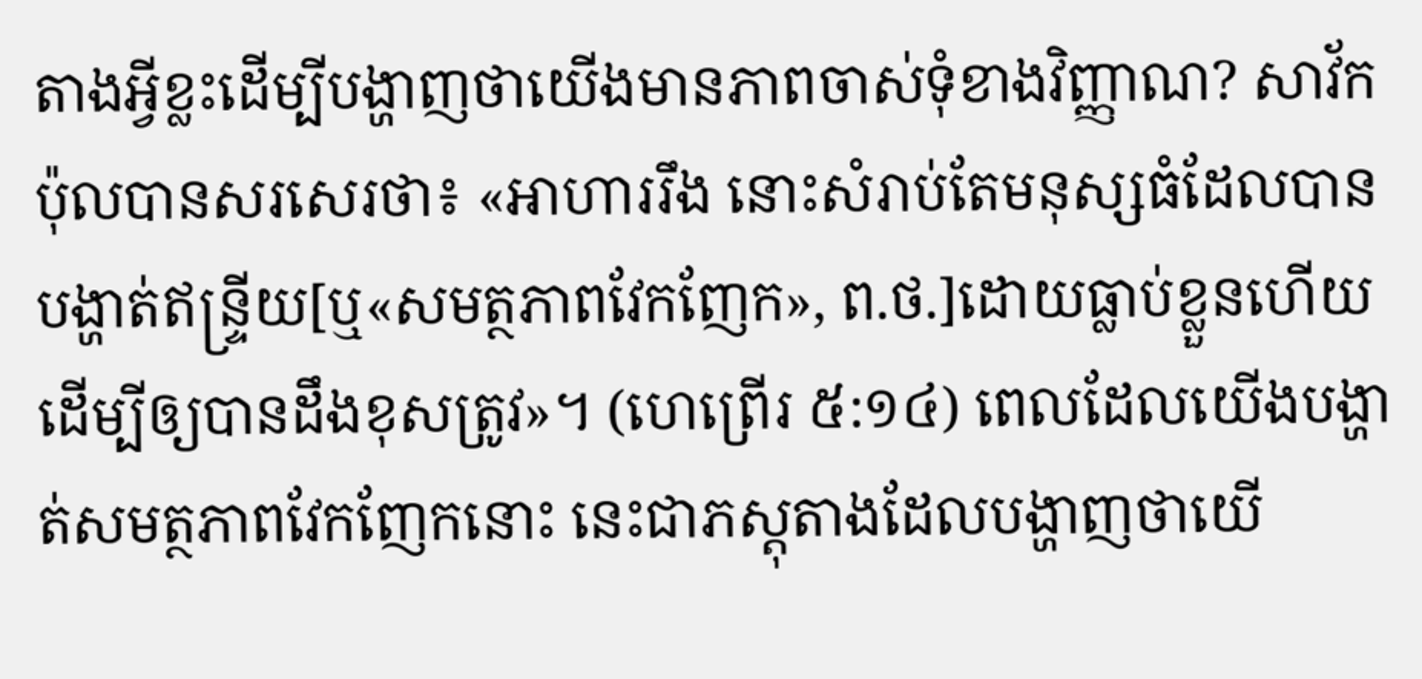តាងអ្វីខ្លះដើម្បីបង្ហាញថាយើងមានភាពចាស់ទុំខាងវិញ្ញាណ? សាវ័កប៉ុលបានសរសេរថា៖ «អាហាររឹង នោះសំរាប់តែមនុស្សធំដែលបានបង្ហាត់ឥន្ទ្រីយ[ឬ«សមត្ថភាពវែកញែក», ព.ថ.]ដោយធ្លាប់ខ្លួនហើយ ដើម្បីឲ្យបានដឹងខុសត្រូវ»។ (ហេព្រើរ ៥:១៤) ពេលដែលយើងបង្ហាត់សមត្ថភាពវែកញែកនោះ នេះជាភស្តុតាងដែលបង្ហាញថាយើ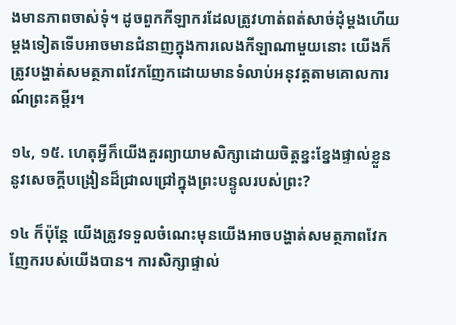ងមានភាពចាស់ទុំ។ ដូចពួកកីឡាករដែលត្រូវហាត់ពត់សាច់ដុំម្ដងហើយម្ដងទៀតទើបអាចមានជំនាញក្នុងការលេងកីឡាណាមួយនោះ យើងក៏ត្រូវបង្ហាត់សមត្ថភាពវែកញែកដោយមានទំលាប់អនុវត្តតាមគោលការណ៍ព្រះគម្ពីរ។

១៤, ១៥. ហេតុអ្វីក៏យើងគួរព្យាយាមសិក្សាដោយចិត្តខ្នះខ្នែងផ្ទាល់ខ្លួននូវសេចក្ដីបង្រៀនដ៏ជ្រាលជ្រៅក្នុងព្រះបន្ទូលរបស់ព្រះ?

១៤ ក៏ប៉ុន្តែ យើងត្រូវទទួលចំណេះមុនយើងអាចបង្ហាត់សមត្ថភាពវែកញែករបស់យើងបាន។ ការសិក្សាផ្ទាល់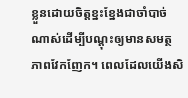ខ្លួនដោយចិត្តខ្នះខ្នែងជាចាំបាច់ណាស់ដើម្បីបណ្ដុះឲ្យមានសមត្ថភាពវែកញែក។ ពេលដែលយើងសិ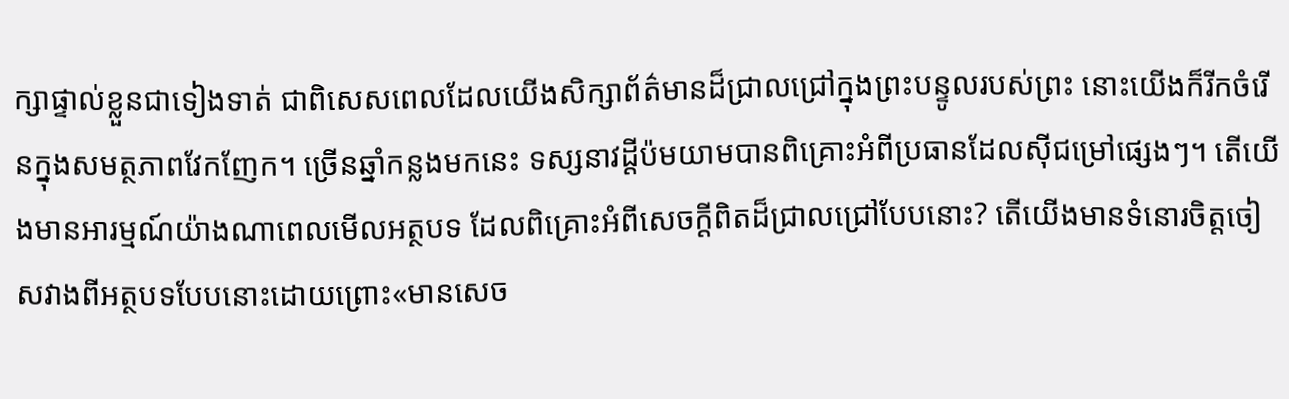ក្សាផ្ទាល់ខ្លួនជាទៀងទាត់ ជាពិសេសពេលដែលយើងសិក្សាព័ត៌មានដ៏ជ្រាលជ្រៅក្នុងព្រះបន្ទូលរបស់ព្រះ នោះយើងក៏រីកចំរើនក្នុងសមត្ថភាពវែកញែក។ ច្រើនឆ្នាំកន្លងមកនេះ ទស្សនាវដ្ដីប៉មយាមបានពិគ្រោះអំពីប្រធានដែលស៊ីជម្រៅផ្សេងៗ។ តើយើងមានអារម្មណ៍យ៉ាងណាពេលមើលអត្ថបទ ដែលពិគ្រោះអំពីសេចក្ដីពិតដ៏ជ្រាលជ្រៅបែបនោះ? តើយើងមានទំនោរចិត្តចៀសវាងពីអត្ថបទបែបនោះដោយព្រោះ«មានសេច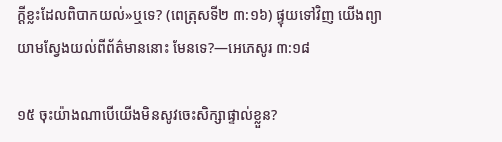ក្ដីខ្លះដែលពិបាកយល់»ឬទេ? (ពេត្រុសទី២ ៣:១៦) ផ្ទុយទៅវិញ យើងព្យាយាមស្វែងយល់ពីព័ត៌មាននោះ មែនទេ?—អេភេសូរ ៣:១៨

១៥ ចុះយ៉ាងណាបើយើងមិនសូវចេះសិក្សាផ្ទាល់ខ្លួន?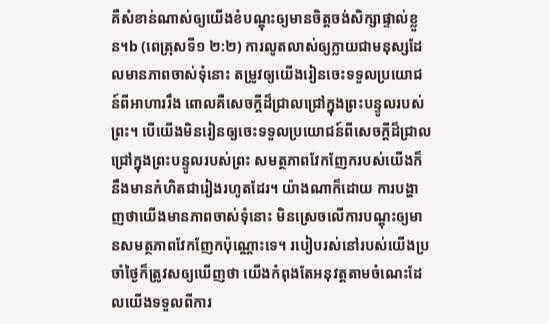គឺសំខាន់ណាស់ឲ្យយើងខំបណ្ដុះឲ្យមានចិត្តចង់សិក្សាផ្ទាល់ខ្លួន។b (ពេត្រុសទី១ ២:២) ការលូតលាស់ឲ្យក្លាយជាមនុស្សដែលមានភាពចាស់ទុំនោះ តម្រូវឲ្យយើងរៀនចេះទទួលប្រយោជន៍ពីអាហាររឹង ពោលគឺសេចក្ដីដ៏ជ្រាលជ្រៅក្នុងព្រះបន្ទូលរបស់ព្រះ។ បើយើងមិនរៀនឲ្យចេះទទួលប្រយោជន៍ពីសេចក្ដីដ៏ជ្រាលជ្រៅក្នុងព្រះបន្ទូលរបស់ព្រះ សមត្ថភាពវែកញែករបស់យើងក៏នឹងមានកំហិតជារៀងរហូតដែរ។ យ៉ាងណាក៏ដោយ ការបង្ហាញថាយើងមានភាពចាស់ទុំនោះ មិនស្រេចលើការបណ្ដុះឲ្យមានសមត្ថភាពវែកញែកប៉ុណ្ណោះទេ។ របៀបរស់នៅរបស់យើងប្រចាំថ្ងៃក៏ត្រូវសឲ្យឃើញថា យើងកំពុងតែអនុវត្តតាមចំណេះដែលយើងទទួលពីការ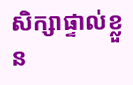សិក្សាផ្ទាល់ខ្លួន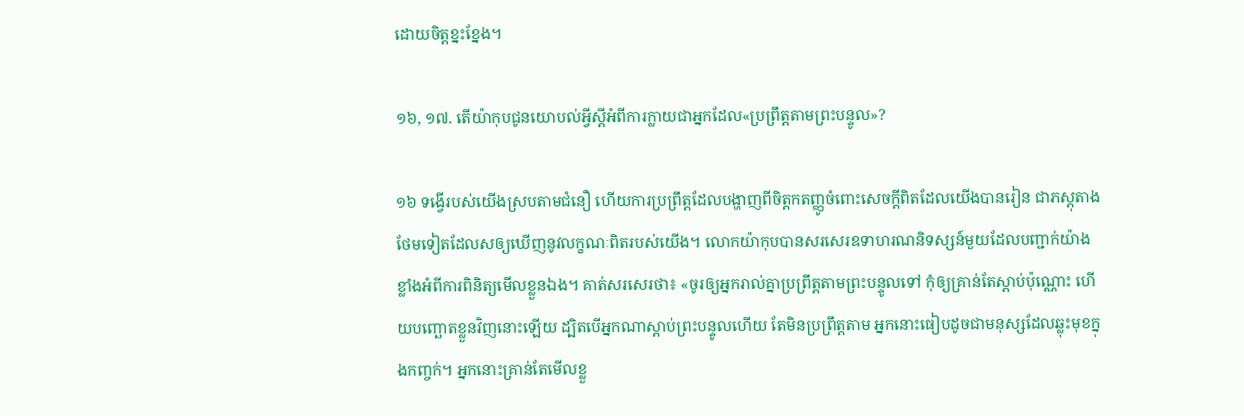ដោយចិត្តខ្នះខ្នែង។

១៦, ១៧. តើយ៉ាកុបជូនយោបល់អ្វីស្តីអំពីការក្លាយជាអ្នកដែល«ប្រព្រឹត្តតាមព្រះបន្ទូល»?

១៦ ទង្វើរបស់យើងស្របតាមជំនឿ ហើយការប្រព្រឹត្តដែលបង្ហាញពីចិត្តកតញ្ញូចំពោះសេចក្ដីពិតដែលយើងបានរៀន ជាភស្តុតាងថែមទៀតដែលសឲ្យឃើញនូវលក្ខណៈពិតរបស់យើង។ លោកយ៉ាកុបបានសរសេរឧទាហរណនិទស្សន៍មួយដែលបញ្ជាក់យ៉ាងខ្លាំងអំពីការពិនិត្យមើលខ្លួនឯង។ គាត់សរសេរថា៖ «ចូរឲ្យអ្នករាល់គ្នាប្រព្រឹត្តតាមព្រះបន្ទូលទៅ កុំឲ្យគ្រាន់តែស្ដាប់ប៉ុណ្ណោះ ហើយបញ្ឆោតខ្លួនវិញនោះឡើយ ដ្បិតបើអ្នកណាស្ដាប់ព្រះបន្ទូលហើយ តែមិនប្រព្រឹត្តតាម អ្នកនោះធៀបដូចជាមនុស្សដែលឆ្លុះមុខក្នុងកញ្ចក់។ អ្នកនោះគ្រាន់តែមើលខ្លួ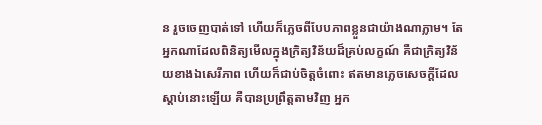ន រួចចេញបាត់ទៅ ហើយក៏ភ្លេចពីបែបភាពខ្លួនជាយ៉ាងណាភ្លាម។ តែអ្នកណាដែលពិនិត្យមើលក្នុងក្រិត្យវិន័យដ៏គ្រប់លក្ខណ៍ គឺជាក្រិត្យវិន័យខាងឯសេរីភាព ហើយក៏ជាប់ចិត្តចំពោះ ឥតមានភ្លេចសេចក្ដីដែលស្ដាប់នោះឡើយ គឺបានប្រព្រឹត្តតាមវិញ អ្នក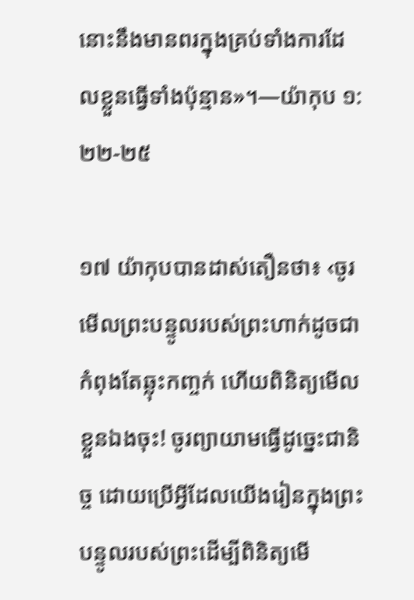នោះនឹងមានពរក្នុងគ្រប់ទាំងការដែលខ្លួនធ្វើទាំងប៉ុន្មាន»។—យ៉ាកុប ១:២២-២៥

១៧ យ៉ាកុបបានដាស់តឿនថា៖ ‹ចូរមើលព្រះបន្ទូលរបស់ព្រះហាក់ដូចជាកំពុងតែឆ្លុះកញ្ចក់ ហើយពិនិត្យមើលខ្លួនឯងចុះ! ចូរព្យាយាមធ្វើដូច្នេះជានិច្ច ដោយប្រើអ្វីដែលយើងរៀនក្នុងព្រះបន្ទូលរបស់ព្រះដើម្បីពិនិត្យមើ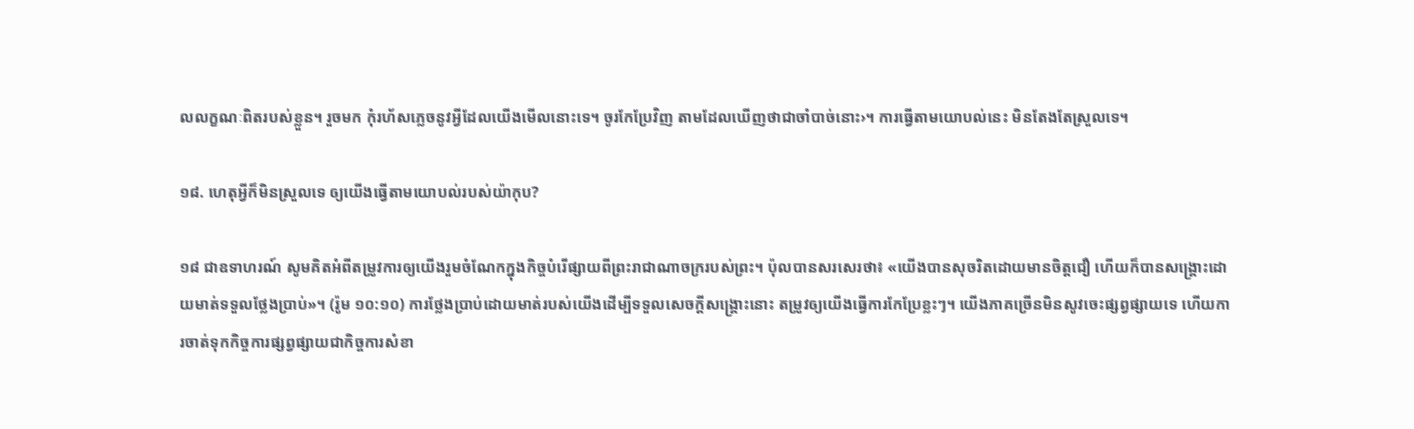លលក្ខណៈពិតរបស់ខ្លួន។ រួចមក កុំរហ័សភ្លេចនូវអ្វីដែលយើងមើលនោះទេ។ ចូរកែប្រែវិញ តាមដែលឃើញថាជាចាំបាច់នោះ›។ ការធ្វើតាមយោបល់នេះ មិនតែងតែស្រួលទេ។

១៨. ហេតុអ្វីក៏មិនស្រួលទេ ឲ្យយើងធ្វើតាមយោបល់របស់យ៉ាកុប?

១៨ ជាឧទាហរណ៍ សូមគិតអំពីតម្រូវការឲ្យយើងរួមចំណែកក្នុងកិច្ចបំរើផ្សាយពីព្រះរាជាណាចក្ររបស់ព្រះ។ ប៉ុលបានសរសេរថា៖ «យើងបានសុចរិតដោយមានចិត្តជឿ ហើយក៏បានសង្គ្រោះដោយមាត់ទទួលថ្លែងប្រាប់»។ (រ៉ូម ១០:១០) ការថ្លែងប្រាប់ដោយមាត់របស់យើងដើម្បីទទួលសេចក្ដីសង្គ្រោះនោះ តម្រូវឲ្យយើងធ្វើការកែប្រែខ្លះៗ។ យើងភាគច្រើនមិនសូវចេះផ្សព្វផ្សាយទេ ហើយការចាត់ទុកកិច្ចការផ្សព្វផ្សាយជាកិច្ចការសំខា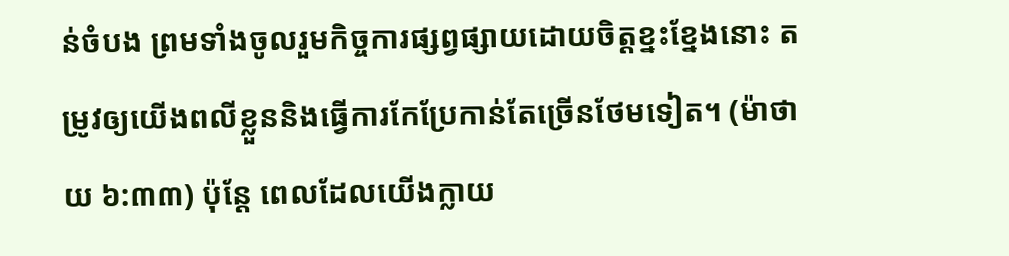ន់ចំបង ព្រមទាំងចូលរួមកិច្ចការផ្សព្វផ្សាយដោយចិត្តខ្នះខ្នែងនោះ តម្រូវឲ្យយើងពលីខ្លួននិងធ្វើការកែប្រែកាន់តែច្រើនថែមទៀត។ (ម៉ាថាយ ៦:៣៣) ប៉ុន្តែ ពេលដែលយើងក្លាយ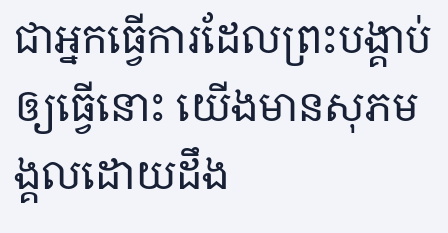ជាអ្នកធ្វើការដែលព្រះបង្គាប់ឲ្យធ្វើនោះ យើងមានសុភមង្គលដោយដឹង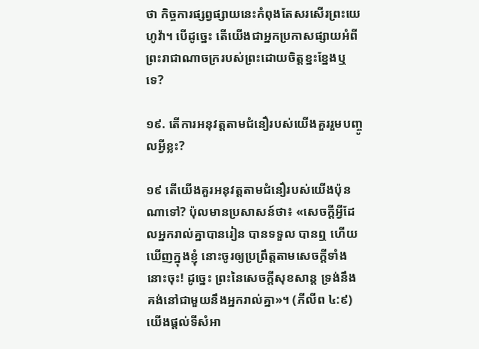ថា កិច្ចការផ្សព្វផ្សាយនេះកំពុងតែសរសើរព្រះយេហូវ៉ា។ បើដូច្នេះ តើយើងជាអ្នកប្រកាសផ្សាយអំពីព្រះរាជាណាចក្ររបស់ព្រះដោយចិត្តខ្នះខ្នែងឬទេ?

១៩. តើការអនុវត្តតាមជំនឿរបស់យើងគួររួមបញ្ចូលអ្វីខ្លះ?

១៩ តើយើងគួរអនុវត្តតាមជំនឿរបស់យើងប៉ុនណាទៅ? ប៉ុលមានប្រសាសន៍ថា៖ «សេចក្ដីអ្វីដែលអ្នករាល់គ្នាបានរៀន បានទទួល បានឮ ហើយឃើញក្នុងខ្ញុំ នោះចូរឲ្យប្រព្រឹត្តតាមសេចក្ដីទាំងនោះចុះ! ដូច្នេះ ព្រះនៃសេចក្ដីសុខសាន្ត ទ្រង់នឹងគង់នៅជាមួយនឹងអ្នករាល់គ្នា»។ (ភីលីព ៤:៩) យើងផ្ដល់ទីសំអា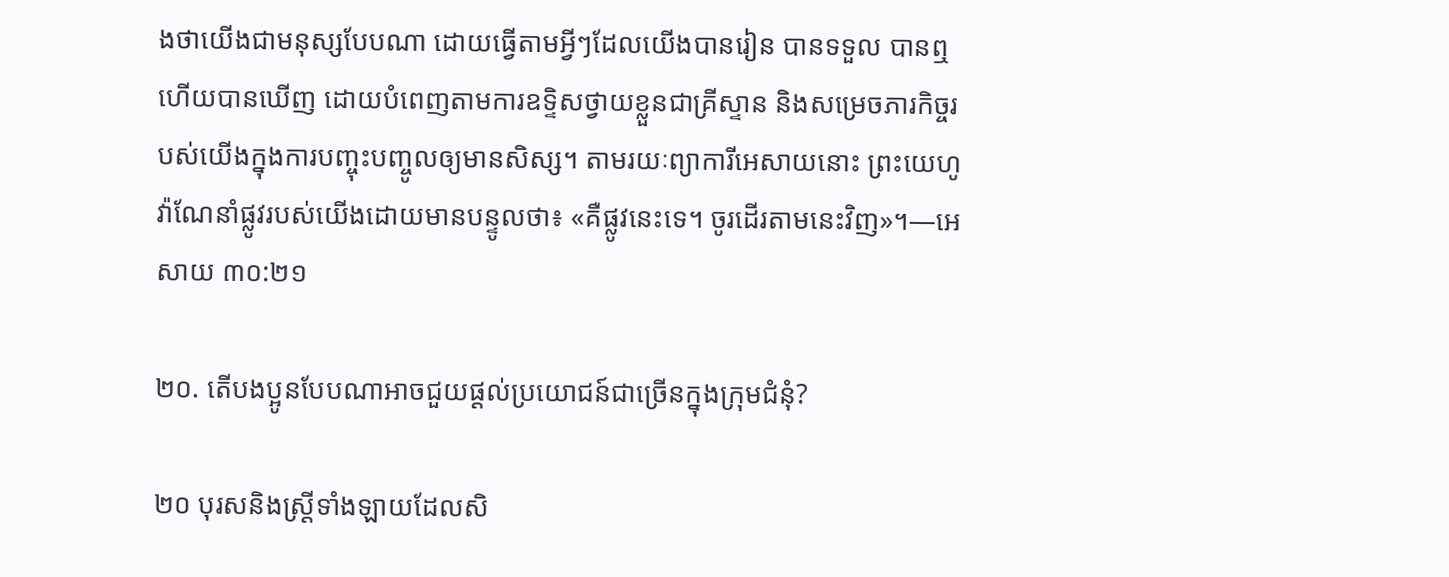ងថាយើងជាមនុស្សបែបណា ដោយធ្វើតាមអ្វីៗដែលយើងបានរៀន បានទទួល បានឮ ហើយបានឃើញ ដោយបំពេញតាមការឧទ្ទិសថ្វាយខ្លួនជាគ្រីស្ទាន និងសម្រេចភារកិច្ចរបស់យើងក្នុងការបញ្ចុះបញ្ចូលឲ្យមានសិស្ស។ តាមរយៈព្យាការីអេសាយនោះ ព្រះយេហូវ៉ាណែនាំផ្លូវរបស់យើងដោយមានបន្ទូលថា៖ «គឺផ្លូវនេះទេ។ ចូរដើរតាមនេះវិញ»។—អេសាយ ៣០:២១

២០. តើបងប្អូនបែបណាអាចជួយផ្ដល់ប្រយោជន៍ជាច្រើនក្នុងក្រុមជំនុំ?

២០ បុរសនិងស្ត្រីទាំងឡាយដែលសិ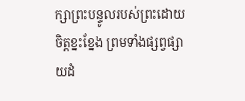ក្សាព្រះបន្ទូលរបស់ព្រះដោយចិត្តខ្នះខ្នែង ព្រមទាំងផ្សព្វផ្សាយដំ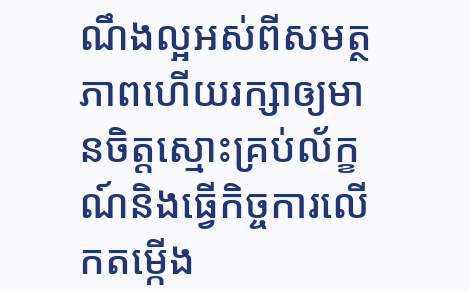ណឹងល្អអស់ពីសមត្ថភាពហើយរក្សាឲ្យមានចិត្តស្មោះគ្រប់ល័ក្ខណ៍និងធ្វើកិច្ចការលើកតម្កើង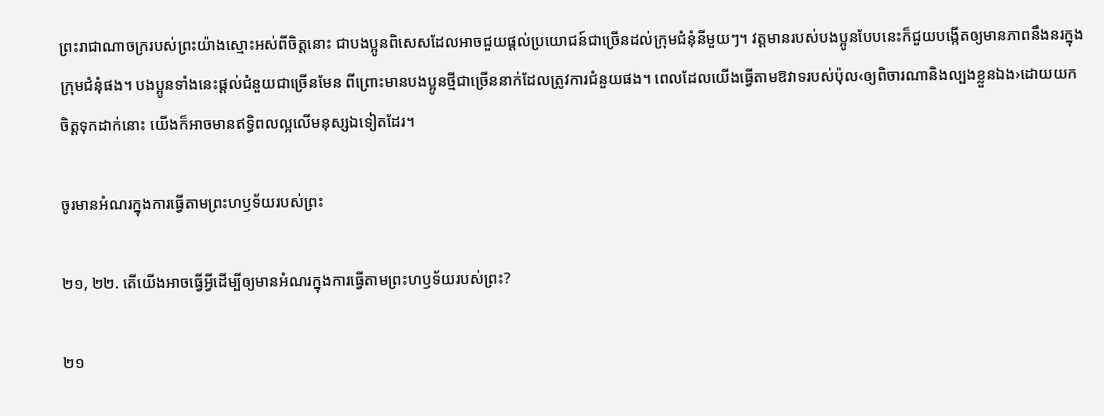ព្រះរាជាណាចក្ររបស់ព្រះយ៉ាងស្មោះអស់ពីចិត្តនោះ ជាបងប្អូនពិសេសដែលអាចជួយផ្ដល់ប្រយោជន៍ជាច្រើនដល់ក្រុមជំនុំនីមួយៗ។ វត្តមានរបស់បងប្អូនបែបនេះក៏ជួយបង្កើតឲ្យមានភាពនឹងនរក្នុងក្រុមជំនុំផង។ បងប្អូនទាំងនេះផ្ដល់ជំនួយជាច្រើនមែន ពីព្រោះមានបងប្អូនថ្មីជាច្រើននាក់ដែលត្រូវការជំនួយផង។ ពេលដែលយើងធ្វើតាមឱវាទរបស់ប៉ុល‹ឲ្យពិចារណានិងល្បងខ្លួនឯង›ដោយយកចិត្តទុកដាក់នោះ យើងក៏អាចមានឥទ្ធិពលល្អលើមនុស្សឯទៀតដែរ។

ចូរមានអំណរក្នុងការធ្វើតាមព្រះហឫទ័យរបស់ព្រះ

២១, ២២. តើយើងអាចធ្វើអ្វីដើម្បីឲ្យមានអំណរក្នុងការធ្វើតាមព្រះហឫទ័យរបស់ព្រះ?

២១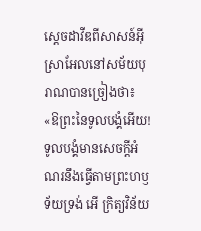ស្តេចដាវីឌពីសាសន៍អ៊ីស្រាអែលនៅសម័យបុរាណបានច្រៀងថា៖ «ឱព្រះនៃទូលបង្គំអើយ! ទូលបង្គំមានសេចក្ដីអំណរនឹងធ្វើតាមព្រះហឫទ័យទ្រង់ អើ ក្រិត្យវិន័យ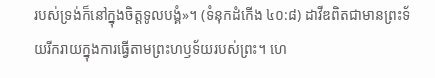របស់ទ្រង់ក៏នៅក្នុងចិត្តទូលបង្គំ»។ (ទំនុកដំកើង ៤០:៨) ដាវីឌពិតជាមានព្រះទ័យរីករាយក្នុងការធ្វើតាមព្រះហឫទ័យរបស់ព្រះ។ ហេ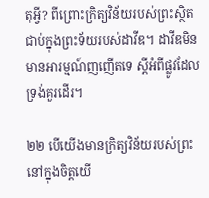តុអ្វី? ពីព្រោះក្រិត្យវិន័យរបស់ព្រះស្ថិតជាប់ក្នុងព្រះទ័យរបស់ដាវីឌ។ ដាវីឌមិនមានអារម្មណ៍ញញើតទេ ស្តីអំពីផ្លូវដែលទ្រង់គួរដើរ។

២២ បើយើងមានក្រិត្យវិន័យរបស់ព្រះនៅក្នុងចិត្តយើ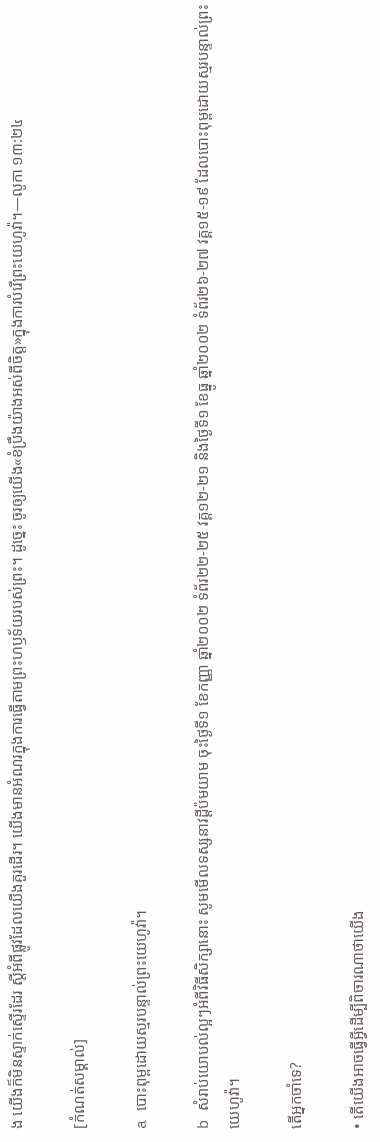ង យើងក៏មិនស្ទាក់ស្ទើរដែរ ស្តីអំពីផ្លូវដែលយើងគួរដើរ។ យើងមានអំណរក្នុងការធ្វើតាមព្រះហឫទ័យរបស់ព្រះ។ ដូច្នេះ ចូរឲ្យយើង«ខំប្រឹងយ៉ាងអស់ពីចិត្ត»ក្នុងការបំរើព្រះយេហូវ៉ា។—លូកា ១៣:២៤

[កំណត់សម្គាល់]

a បោះពុម្ពដោយស្មរបន្ទាល់ព្រះយេហូវ៉ា។

b សំរាប់យោបល់ល្អៗអំពីវិធីសិក្សានោះ សូមមើលទស្សនាវដ្ដីប៉មយាម ចុះថ្ងៃទី១ ខែកញ្ញា ឆ្នាំ២០០២ ទំព័រ២២-២៥ វគ្គ១២-២១ និងថ្ងៃទី១ ខែធ្នូ ឆ្នាំ២០០២ ទំព័រ២៦-២៧ វគ្គ១៥-១៩ ដែលបោះពុម្ពដោយស្មរបន្ទាល់ព្រះយេហូវ៉ា។

តើអ្នកចាំទេ?

• តើយើងអាចធ្វើអ្វីដើម្បីពិចារណាថាយើង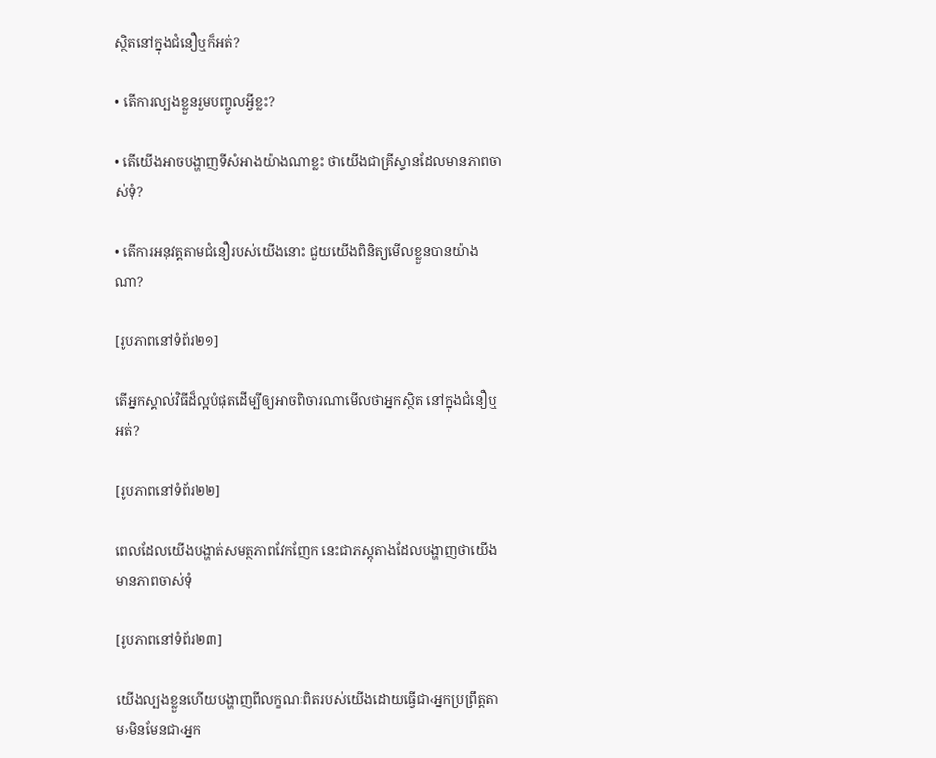ស្ថិតនៅក្នុងជំនឿឬក៏អត់?

• តើការល្បងខ្លួនរួមបញ្ចូលអ្វីខ្លះ?

• តើយើងអាចបង្ហាញទីសំអាងយ៉ាងណាខ្លះ ថាយើងជាគ្រីស្ទានដែលមានភាពចាស់ទុំ?

• តើការអនុវត្តតាមជំនឿរបស់យើងនោះ ជួយយើងពិនិត្យមើលខ្លួនបានយ៉ាងណា?

[រូបភាពនៅទំព័រ២១]

តើអ្នកស្គាល់វិធីដ៏ល្អបំផុតដើម្បីឲ្យអាចពិចារណាមើលថាអ្នកស្ថិត នៅក្នុងជំនឿឬអត់?

[រូបភាពនៅទំព័រ២២]

ពេលដែលយើងបង្ហាត់សមត្ថភាពវែកញែក នេះជាភស្តុតាងដែលបង្ហាញថាយើងមានភាពចាស់ទុំ

[រូបភាពនៅទំព័រ២៣]

យើងល្បងខ្លួនហើយបង្ហាញពីលក្ខណៈពិតរបស់យើងដោយធ្វើជា‹អ្នកប្រព្រឹត្តតាម›មិនមែនជា‹អ្នក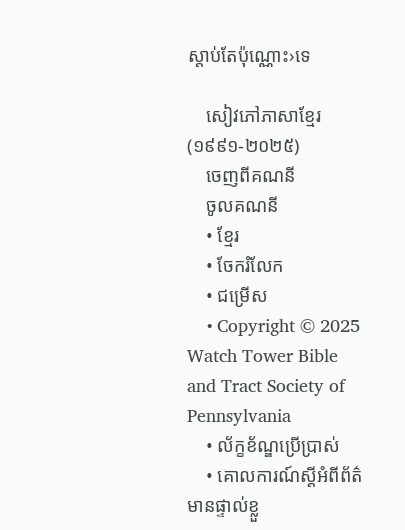ស្ដាប់តែប៉ុណ្ណោះ›ទេ

    សៀវភៅភាសាខ្មែរ (១៩៩១-២០២៥)
    ចេញពីគណនី
    ចូលគណនី
    • ខ្មែរ
    • ចែករំលែក
    • ជម្រើស
    • Copyright © 2025 Watch Tower Bible and Tract Society of Pennsylvania
    • ល័ក្ខខ័ណ្ឌប្រើប្រាស់
    • គោលការណ៍ស្ដីអំពីព័ត៌មានផ្ទាល់ខ្លួ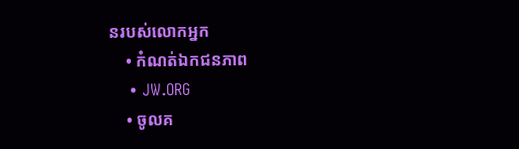នរបស់លោកអ្នក
    • កំណត់ឯកជនភាព
    • JW.ORG
    • ចូលគ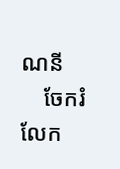ណនី
    ចែករំលែក